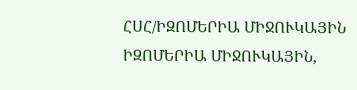ՀՍՀ/ԻԶՈՄԵՐԻԱ ՄԻՋՈՒԿԱՅԻՆ
ԻԶՈՄԵՐԻԱ ՄԻՋՈՒԿԱՅԻՆ,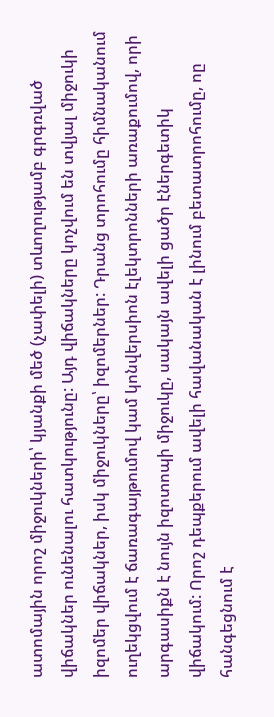ատոմային որոշ միջուկների՝ կյանքի մեծ (չափելի) տևողությամբ գրգռված վիճակներ ունենալու հատկությունը: Այդ վիճակները կոչվում են տվյալ միջուկի իզոմեր վիճակներ, իսկ միջուկները՝ իզոմերներ: Դրանց տրոհումը հիմնականում ուղեկցվում է ճառագայթումով կամ կոնվերսիոն էլեկտրոնների առաքումով, որի արգասիքն է նույն իզոտոպի միջուկը, սակայն ավելի ցածր էներգետիկ վիճակում: Որոշ դեպքերում ավելի հավանական է լինում բետատրոհումը, ոը հանգեցնում է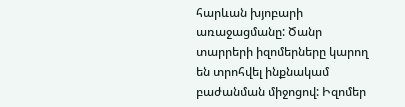հարևան խյոբարի առաջացմանը: Ծանր տարրերի իզոմերները կարող են տրոհվել ինքնակամ բաժանման միջոցով: Իզոմեր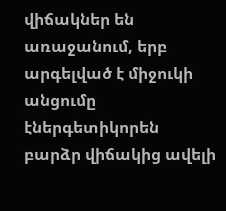վիճակներ են առաջանում, երբ արգելված է միջուկի անցումը էներգետիկորեն բարձր վիճակից ավելի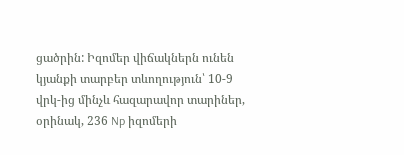ցածրին: Իզոմեր վիճակներն ունեն կյանքի տարբեր տևողություն՝ 10-9 վրկ-ից մինչև հազարավոր տարիներ, օրինակ, 236 Np իզոմերի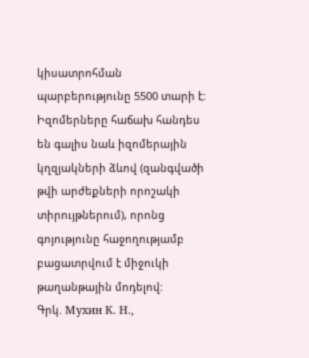կիսատրոհման պարբերությունը 5500 տարի է: Իզոմերները հաճախ հանդես են գալիս նաև իզոմերային կղզյակների ձևով (զանգվածի թվի արժեքների որոշակի տիրույթներում), որոնց գոյությունը հաջողությամբ բացատրվում է միջուկի թաղանթային մոդելով:
Գրկ. Мухин К. Н.,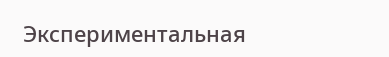Экспериментальная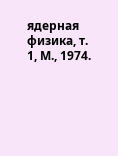ядерная физика, т. 1, М., 1974.